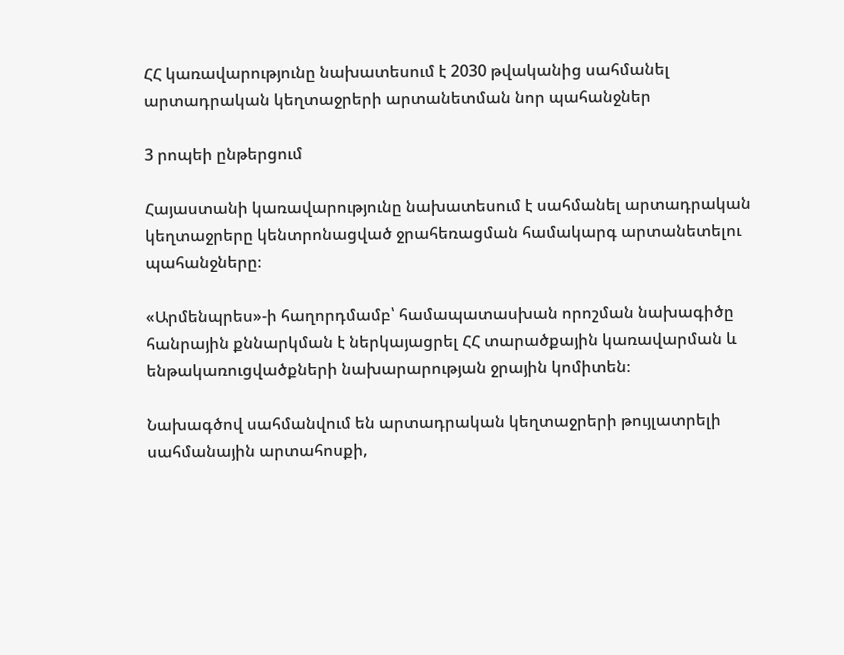ՀՀ կառավարությունը նախատեսում է 2030 թվականից սահմանել արտադրական կեղտաջրերի արտանետման նոր պահանջներ

3 րոպեի ընթերցում

Հայաստանի կառավարությունը նախատեսում է սահմանել արտադրական կեղտաջրերը կենտրոնացված ջրահեռացման համակարգ արտանետելու պահանջները։

«Արմենպրես»-ի հաղորդմամբ՝ համապատասխան որոշման նախագիծը հանրային քննարկման է ներկայացրել ՀՀ տարածքային կառավարման և ենթակառուցվածքների նախարարության ջրային կոմիտեն։

Նախագծով սահմանվում են արտադրական կեղտաջրերի թույլատրելի սահմանային արտահոսքի,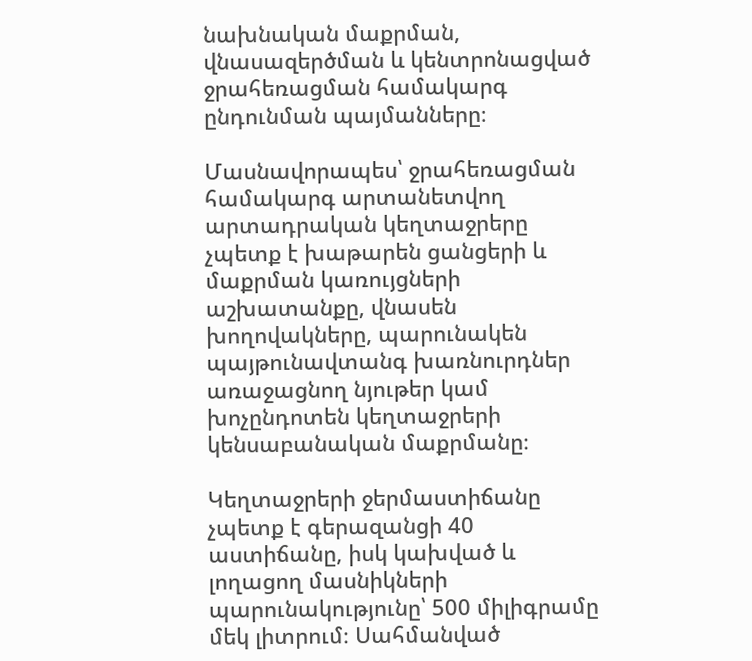նախնական մաքրման, վնասազերծման և կենտրոնացված ջրահեռացման համակարգ ընդունման պայմանները։

Մասնավորապես՝ ջրահեռացման համակարգ արտանետվող արտադրական կեղտաջրերը չպետք է խաթարեն ցանցերի և մաքրման կառույցների աշխատանքը, վնասեն խողովակները, պարունակեն պայթունավտանգ խառնուրդներ առաջացնող նյութեր կամ խոչընդոտեն կեղտաջրերի կենսաբանական մաքրմանը։

Կեղտաջրերի ջերմաստիճանը չպետք է գերազանցի 40 աստիճանը, իսկ կախված և լողացող մասնիկների պարունակությունը՝ 500 միլիգրամը մեկ լիտրում։ Սահմանված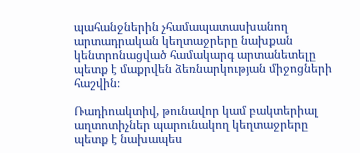պահանջներին չհամապատասխանող արտադրական կեղտաջրերը նախքան կենտրոնացված համակարգ արտանետելը պետք է մաքրվեն ձեռնարկության միջոցների հաշվին։

Ռադիոակտիվ, թունավոր կամ բակտերիալ աղտոտիչներ պարունակող կեղտաջրերը պետք է նախապես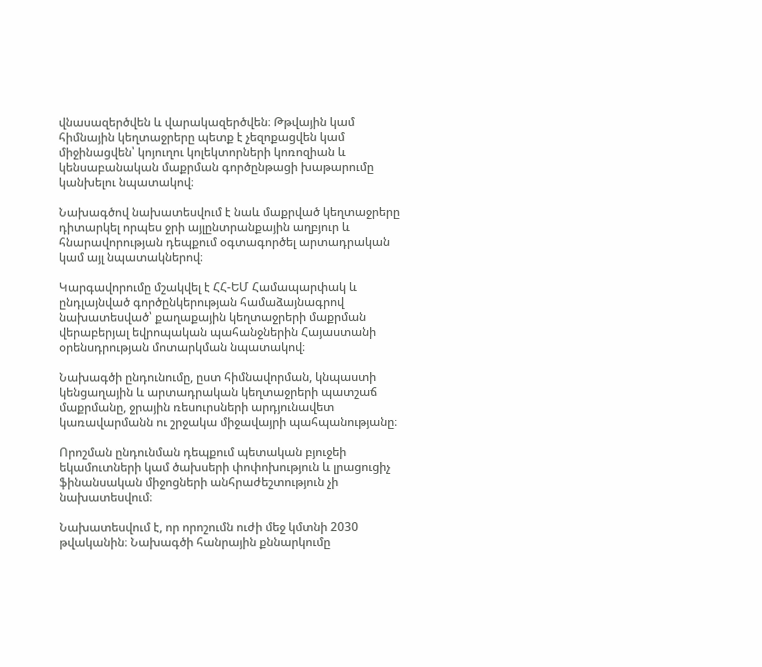վնասազերծվեն և վարակազերծվեն։ Թթվային կամ հիմնային կեղտաջրերը պետք է չեզոքացվեն կամ միջինացվեն՝ կոյուղու կոլեկտորների կոռոզիան և կենսաբանական մաքրման գործընթացի խաթարումը կանխելու նպատակով։

Նախագծով նախատեսվում է նաև մաքրված կեղտաջրերը դիտարկել որպես ջրի այլընտրանքային աղբյուր և հնարավորության դեպքում օգտագործել արտադրական կամ այլ նպատակներով։

Կարգավորումը մշակվել է ՀՀ-ԵՄ Համապարփակ և ընդլայնված գործընկերության համաձայնագրով նախատեսված՝ քաղաքային կեղտաջրերի մաքրման վերաբերյալ եվրոպական պահանջներին Հայաստանի օրենսդրության մոտարկման նպատակով։

Նախագծի ընդունումը, ըստ հիմնավորման, կնպաստի կենցաղային և արտադրական կեղտաջրերի պատշաճ մաքրմանը, ջրային ռեսուրսների արդյունավետ կառավարմանն ու շրջակա միջավայրի պահպանությանը։

Որոշման ընդունման դեպքում պետական բյուջեի եկամուտների կամ ծախսերի փոփոխություն և լրացուցիչ ֆինանսական միջոցների անհրաժեշտություն չի նախատեսվում։

Նախատեսվում է, որ որոշումն ուժի մեջ կմտնի 2030 թվականին։ Նախագծի հանրային քննարկումը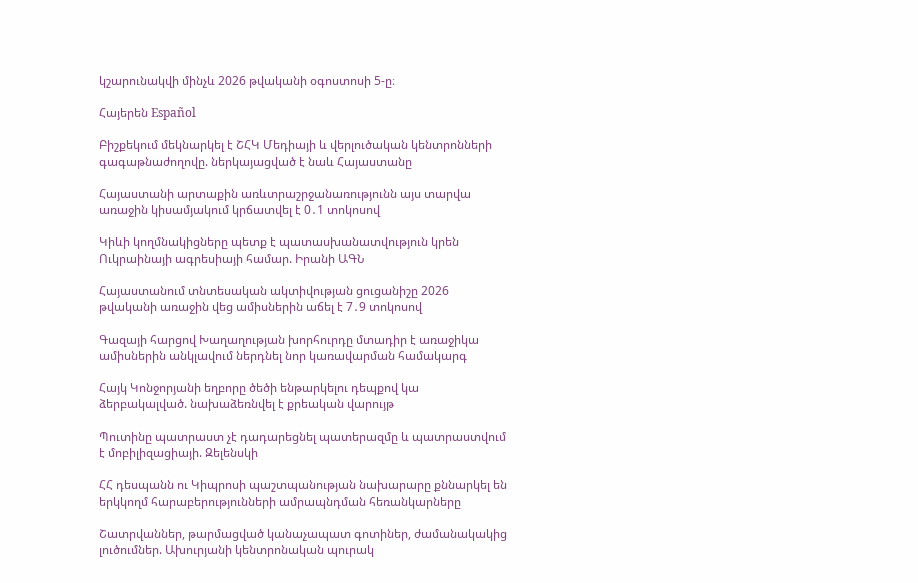կշարունակվի մինչև 2026 թվականի օգոստոսի 5-ը։

Հայերեն Español

Բիշքեկում մեկնարկել է ՇՀԿ Մեդիայի և վերլուծական կենտրոնների գագաթնաժողովը. ներկայացված է նաև Հայաստանը

Հայաստանի արտաքին առևտրաշրջանառությունն այս տարվա առաջին կիսամյակում կրճատվել է 0․1 տոկոսով

Կիևի կողմնակիցները պետք է պատասխանատվություն կրեն Ուկրաինայի ագրեսիայի համար. Իրանի ԱԳՆ

Հայաստանում տնտեսական ակտիվության ցուցանիշը 2026 թվականի առաջին վեց ամիսներին աճել է 7․9 տոկոսով

Գազայի հարցով Խաղաղության խորհուրդը մտադիր է առաջիկա ամիսներին անկլավում ներդնել նոր կառավարման համակարգ

Հայկ Կոնջորյանի եղբորը ծեծի ենթարկելու դեպքով կա ձերբակալված. նախաձեռնվել է քրեական վարույթ

Պուտինը պատրաստ չէ դադարեցնել պատերազմը և պատրաստվում է մոբիլիզացիայի. Զելենսկի

ՀՀ դեսպանն ու Կիպրոսի պաշտպանության նախարարը քննարկել են երկկողմ հարաբերությունների ամրապնդման հեռանկարները

Շատրվաններ, թարմացված կանաչապատ գոտիներ, ժամանակակից լուծումներ. Ախուրյանի կենտրոնական պուրակ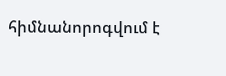հիմնանորոգվում է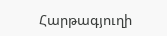Հարթագյուղի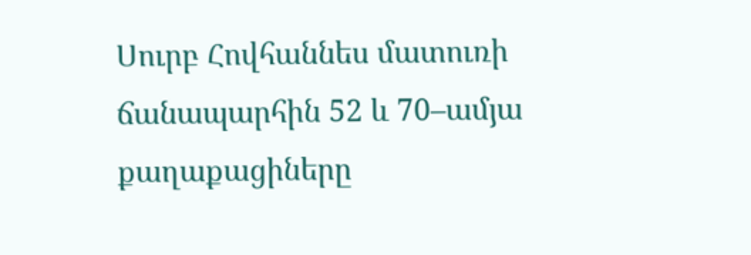Սուրբ Հովհաննես մատուռի ճանապարհին 52 և 70–ամյա քաղաքացիները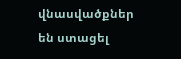վնասվածքներ են ստացել